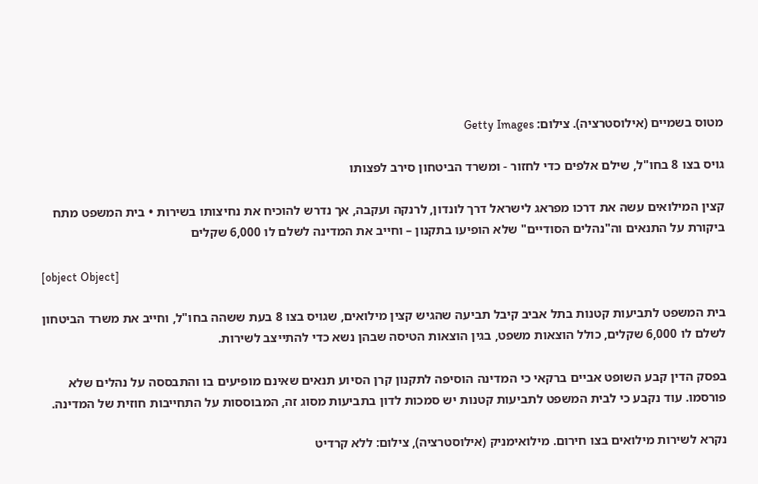מטוס בשמיים (אילוסטרציה). צילום: Getty Images

גויס בצו 8 בחו"ל, שילם אלפים כדי לחזור - ומשרד הביטחון סירב לפצותו

קצין המילואים עשה את דרכו מפראג לישראל דרך לונדון, לרנקה ועקבה, אך נדרש להוכיח את נחיצותו בשירות • בית המשפט מתח ביקורת על התנאים וה"נהלים הסודיים" שלא הופיעו בתקנון – וחייב את המדינה לשלם לו 6,000 שקלים

[object Object]

בית המשפט לתביעות קטנות בתל אביב קיבל תביעה שהגיש קצין מילואים, שגויס בצו 8 בעת ששהה בחו"ל, וחייב את משרד הביטחון לשלם לו 6,000 שקלים, כולל הוצאות משפט, בגין הוצאות הטיסה שבהן נשא כדי להתייצב לשירות.

בפסק הדין קבע השופט אביים ברקאי כי המדינה הוסיפה לתקנון קרן הסיוע תנאים שאינם מופיעים בו והתבססה על נהלים שלא פורסמו. עוד נקבע כי לבית המשפט לתביעות קטנות יש סמכות לדון בתביעות מסוג זה, המבוססות על התחייבות חוזית של המדינה.

נקרא לשירות מילואים בצו חירום. מילואימניק (אילוסטרציה), צילום: ללא קרדיט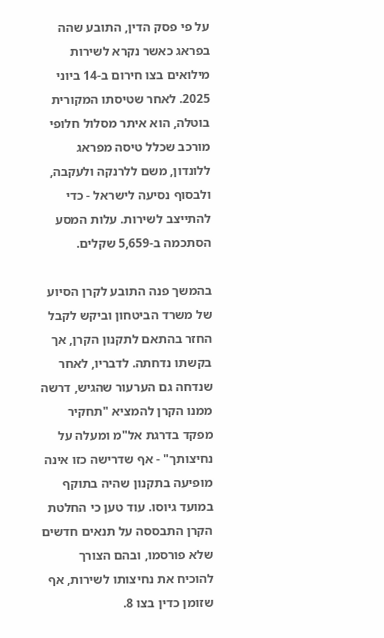על פי פסק הדין, התובע שהה בפראג כאשר נקרא לשירות מילואים בצו חירום ב-14 ביוני 2025. לאחר שטיסתו המקורית בוטלה, הוא איתר מסלול חלופי מורכב שכלל טיסה מפראג ללונדון, משם ללרנקה ולעקבה, ולבסוף נסיעה לישראל - כדי להתייצב לשירות. עלות המסע הסתכמה ב-5,659 שקלים.

בהמשך פנה התובע לקרן הסיוע של משרד הביטחון וביקש לקבל החזר בהתאם לתקנון הקרן, אך בקשתו נדחתה. לדבריו, לאחר שנדחה גם הערעור שהגיש, דרשה ממנו הקרן להמציא "תחקיר מפקד בדרגת אל"מ ומעלה על נחיצותך" - אף שדרישה כזו אינה מופיעה בתקנון שהיה בתוקף במועד גיוסו. עוד טען כי החלטת הקרן התבססה על תנאים חדשים שלא פורסמו, ובהם הצורך להוכיח את נחיצותו לשירות, אף שזומן כדין בצו 8.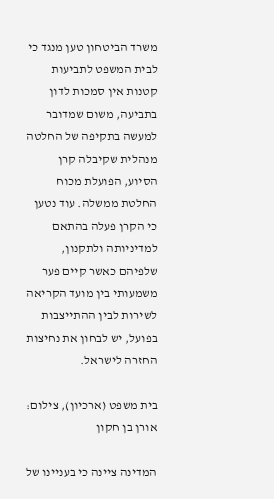משרד הביטחון טען מנגד כי לבית המשפט לתביעות קטנות אין סמכות לדון בתביעה, משום שמדובר למעשה בתקיפה של החלטה מנהלית שקיבלה קרן הסיוע, הפועלת מכוח החלטת ממשלה. עוד נטען כי הקרן פעלה בהתאם למדיניותה ולתקנון, שלפיהם כאשר קיים פער משמעותי בין מועד הקריאה לשירות לבין ההתייצבות בפועל, יש לבחון את נחיצות החזרה לישראל.

בית משפט (ארכיון), צילום: אורן בן חקון

המדינה ציינה כי בעניינו של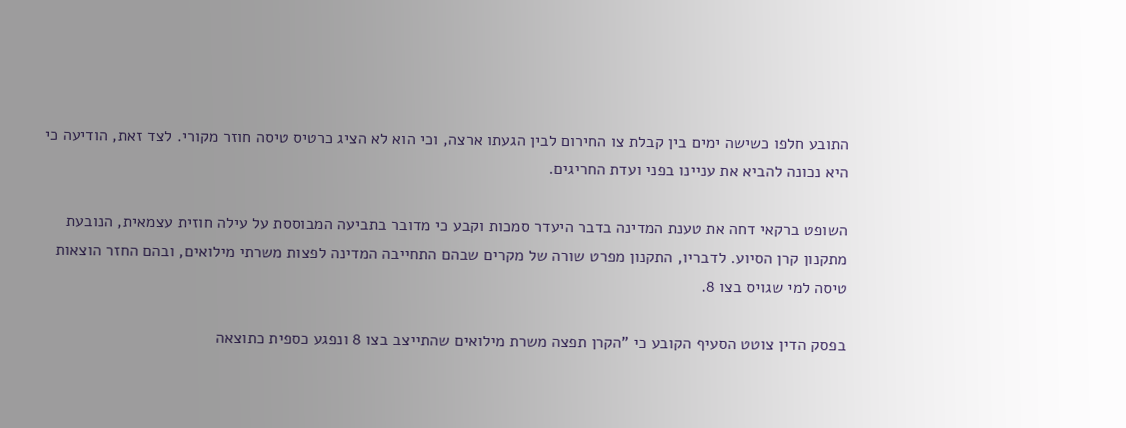התובע חלפו כשישה ימים בין קבלת צו החירום לבין הגעתו ארצה, וכי הוא לא הציג כרטיס טיסה חוזר מקורי. לצד זאת, הודיעה כי היא נכונה להביא את עניינו בפני ועדת החריגים.

השופט ברקאי דחה את טענת המדינה בדבר היעדר סמכות וקבע כי מדובר בתביעה המבוססת על עילה חוזית עצמאית, הנובעת מתקנון קרן הסיוע. לדבריו, התקנון מפרט שורה של מקרים שבהם התחייבה המדינה לפצות משרתי מילואים, ובהם החזר הוצאות טיסה למי שגויס בצו 8.

בפסק הדין צוטט הסעיף הקובע כי "הקרן תפצה משרת מילואים שהתייצב בצו 8 ונפגע כספית כתוצאה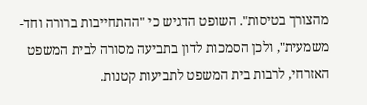מהצורך בטיסות". השופט הדגיש כי "ההתחייבות ברורה וחד-משמעית", ולכן הסמכות לדון בתביעה מסורה לבית המשפט האזרחי, לרבות בית המשפט לתביעות קטנות.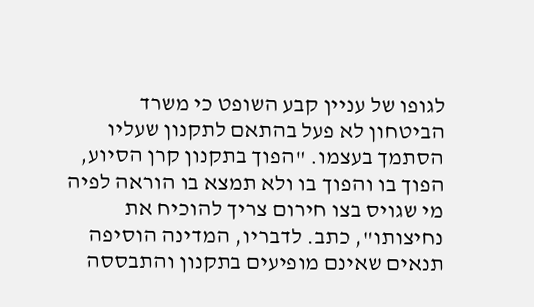לגופו של עניין קבע השופט כי משרד הביטחון לא פעל בהתאם לתקנון שעליו הסתמך בעצמו. "הפוך בתקנון קרן הסיוע, הפוך בו והפוך בו ולא תמצא בו הוראה לפיה מי שגויס בצו חירום צריך להוכיח את נחיצותו", כתב. לדבריו, המדינה הוסיפה תנאים שאינם מופיעים בתקנון והתבססה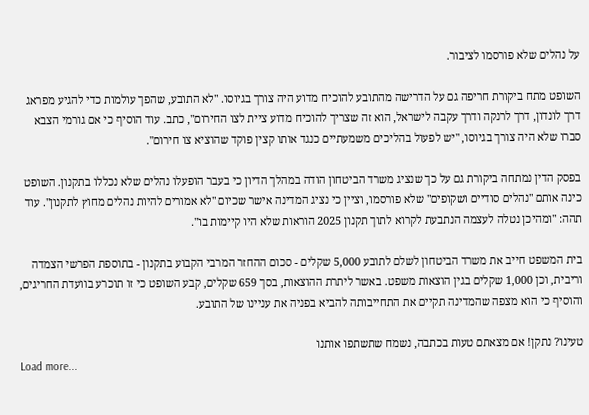על נהלים שלא פורסמו לציבור.

השופט מתח ביקורת חריפה גם על הדרישה מהתובע להוכיח מדוע היה צורך בגיוסו. "לא התובע, שהפך עולמות כדי להגיע מפראג דרך לונדון, דרך לרנקה ודרך עקבה לישראל, הוא זה שצריך להוכיח מדוע ציית לצו החירום", כתב. עוד הוסיף כי אם גורמי הצבא סברו שלא היה צורך בגיוסו, "יש לפעול בהליכים משמעתיים כנגד אותו קצין פוקד שהוציא צו חירום".

בפסק הדין נמתחה ביקורת גם על כך שנציג משרד הביטחון הודה במהלך הדיון כי בעבר הופעלו נהלים שלא נכללו בתקנון. השופט כינה אותם "נהלים סודיים ושקופים" שלא פורסמו, וציין כי נציג המדינה אישר שכיום "לא אמורים להיות נהלים מחוץ לתקנון". עוד תהה: "ומהיכן נטלה לעצמה הנתבעת לקרוא לתוך תקנון 2025 הוראות שלא היו קיימות בו".

בית המשפט חייב את משרד הביטחון לשלם לתובע 5,000 שקלים - סכום ההחזר המרבי הקבוע בתקנון - בתוספת הפרשי הצמדה וריבית, וכן 1,000 שקלים בגין הוצאות משפט. באשר ליתרת ההוצאות, בסך 659 שקלים, קבע השופט כי זו תוכרע בוועדת החריגים, והוסיף כי הוא מצפה שהמדינה תקיים את התחייבותה להביא בפניה את עניינו של התובע.

טעינו? נתקן! אם מצאתם טעות בכתבה, נשמח שתשתפו אותנו
Load more...